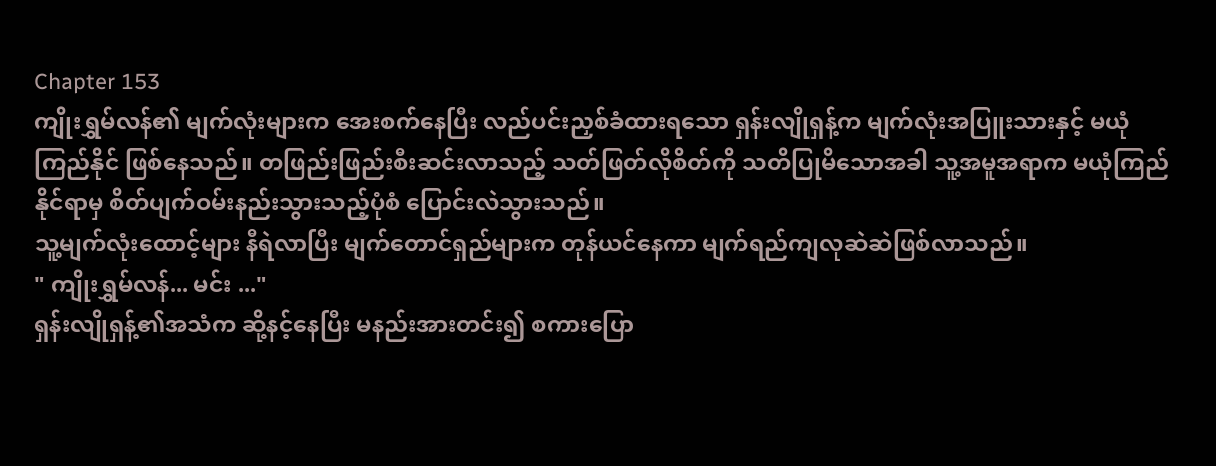Chapter 153
ကျိုးရွှမ်လန်၏ မျက်လုံးများက အေးစက်နေပြီး လည်ပင်းညှစ်ခံထားရသော ရှန်းလျိုရှန့်က မျက်လုံးအပြူးသားနှင့် မယုံကြည်နိုင် ဖြစ်နေသည်။ တဖြည်းဖြည်းစီးဆင်းလာသည့် သတ်ဖြတ်လိုစိတ်ကို သတိပြုမိသောအခါ သူ့အမူအရာက မယုံကြည်နိုင်ရာမှ စိတ်ပျက်ဝမ်းနည်းသွားသည့်ပုံစံ ပြောင်းလဲသွားသည်။
သူ့မျက်လုံးထောင့်များ နီရဲလာပြီး မျက်တောင်ရှည်များက တုန်ယင်နေကာ မျက်ရည်ကျလုဆဲဆဲဖြစ်လာသည်။
" ကျိုးရွှမ်လန်... မင်း ..."
ရှန်းလျိုရှန့်၏အသံက ဆို့နင့်နေပြီး မနည်းအားတင်း၍ စကားပြော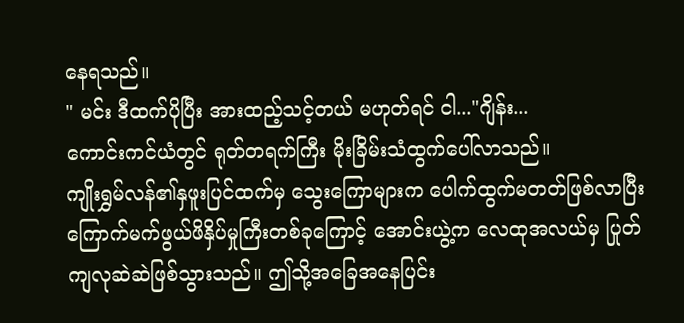နေရသည်။
" မင်း ဒီထက်ပိုပြီး အားထည့်သင့်တယ် မဟုတ်ရင် ငါ..."ဂျိန်း...
ကောင်းကင်ယံတွင် ရုတ်တရက်ကြီး မိုးခြိမ်းသံထွက်ပေါ်လာသည်။
ကျိုးရွှမ်လန်၏နှဖူးပြင်ထက်မှ သွေးကြောများက ပေါက်ထွက်မတတ်ဖြစ်လာပြီး ကြောက်မက်ဖွယ်ဖိနှိပ်မှုကြီးတစ်ခုကြောင့် အောင်းယွဲ့က လေထုအလယ်မှ ပြုတ်ကျလုဆဲဆဲဖြစ်သွားသည်။ ဤသို့အခြေအနေပြင်း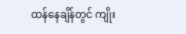ထန်နေချိန်တွင် ကျိုး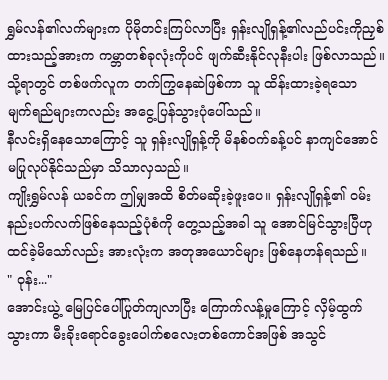ရွှမ်လန်၏လက်များက ပိုမိုတင်းကြပ်လာပြီး ရှန်းလျိုရှန့်၏လည်ပင်းကိုညှစ်ထားသည့်အားက ကမ္ဘာတစ်ခုလုံးကိုပင် ဖျက်ဆီးနိုင်လုနီးပါး ဖြစ်လာသည်။
သို့ရာတွင် တစ်ဖက်လူက တက်ကြွနေဆဲဖြစ်ကာ သူ ထိန်းထားခဲ့ရသော မျက်ရည်များကလည်း အငွေ့ပြန်သွားပုံပေါ်သည်။
နီလင်းရှိနေသောကြောင့် သူ ရှန်းလျိုရှန့်ကို မိနစ်ဝက်ခန့်ပင် နာကျင်အောင် မပြုလုပ်နိုင်သည်မှာ သိသာလှသည်။
ကျိုးရွှမ်လန် ယခင်က ဤမျှအထိ စိတ်မဆိုးခဲ့ဖူးပေ။ ရှန်းလျိုရှန့်၏ ဝမ်းနည်းပက်လက်ဖြစ်နေသည့်ပုံစံကို တွေ့သည့်အခါ သူ အောင်မြင်သွားပြီဟု ထင်ခဲ့မိသော်လည်း အားလုံးက အတုအယောင်များ ဖြစ်နေဟန်ရသည်။
" ဝုန်း..."
အောင်းယွဲ့ မြေပြင်ပေါ်ပြုတ်ကျလာပြီး ကြောက်လန့်မှုကြောင့် လှိမ့်ထွက်သွားကာ မီးခိုးရောင်ခွေးပေါက်စလေးတစ်ကောင်အဖြစ် အသွင်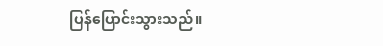ပြန်ပြောင်းသွားသည်။